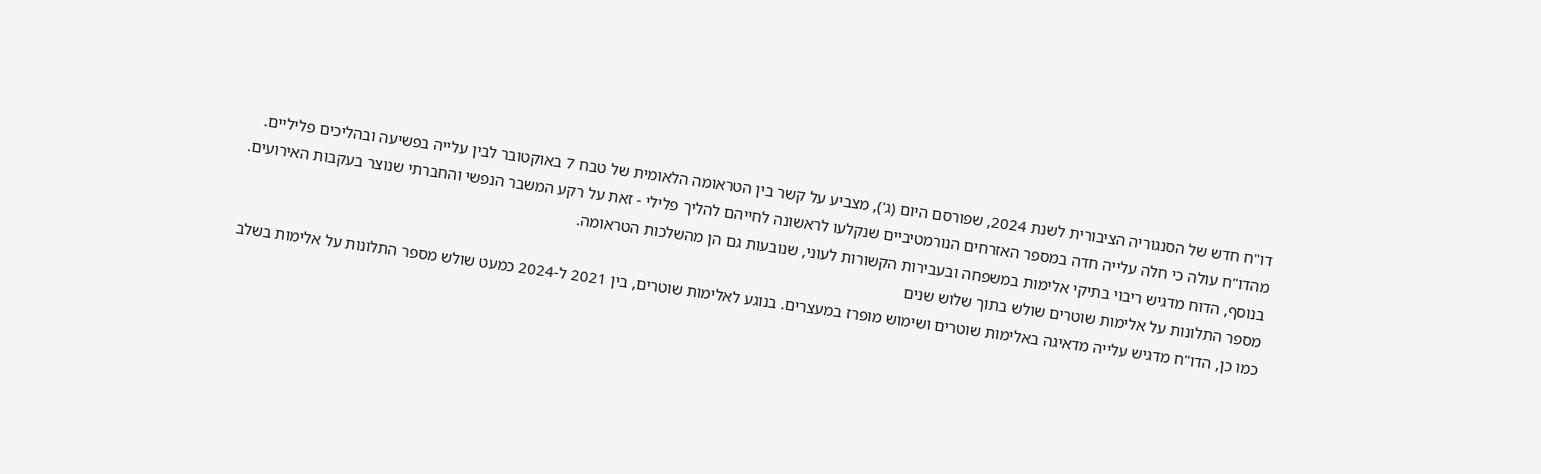דו"ח חדש של הסנגוריה הציבורית לשנת 2024, שפורסם היום (ג'), מצביע על קשר בין הטראומה הלאומית של טבח 7 באוקטובר לבין עלייה בפשיעה ובהליכים פליליים. מהדו"ח עולה כי חלה עלייה חדה במספר האזרחים הנורמטיביים שנקלעו לראשונה לחייהם להליך פלילי - זאת על רקע המשבר הנפשי והחברתי שנוצר בעקבות האירועים. בנוסף, הדוח מדגיש ריבוי בתיקי אלימות במשפחה ובעבירות הקשורות לעוני, שנובעות גם הן מהשלכות הטראומה.
מספר התלונות על אלימות שוטרים שולש בתוך שלוש שנים
כמו כן, הדו"ח מדגיש עלייה מדאיגה באלימות שוטרים ושימוש מופרז במעצרים. בנוגע לאלימות שוטרים, בין 2021 ל-2024 כמעט שולש מספר התלונות על אלימות בשלב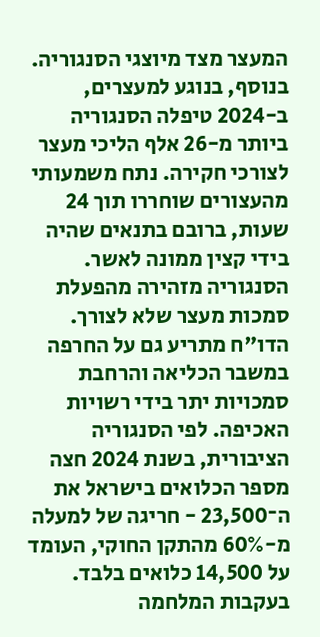המעצר מצד מיוצגי הסנגוריה. בנוסף, בנוגע למעצרים, ב-2024 טיפלה הסנגוריה ביותר מ-26 אלף הליכי מעצר לצורכי חקירה. נתח משמעותי מהעצורים שוחררו תוך 24 שעות, ברובם בתנאים שהיה בידי קצין ממונה לאשר. הסנגוריה מזהירה מהפעלת סמכות מעצר שלא לצורך.
הדו"ח מתריע גם על החרפה במשבר הכליאה והרחבת סמכויות יתר בידי רשויות האכיפה. לפי הסנגוריה הציבורית, בשנת 2024 חצה מספר הכלואים בישראל את ה־23,500 - חריגה של למעלה מ-60% מהתקן החוקי, העומד על 14,500 כלואים בלבד. בעקבות המלחמה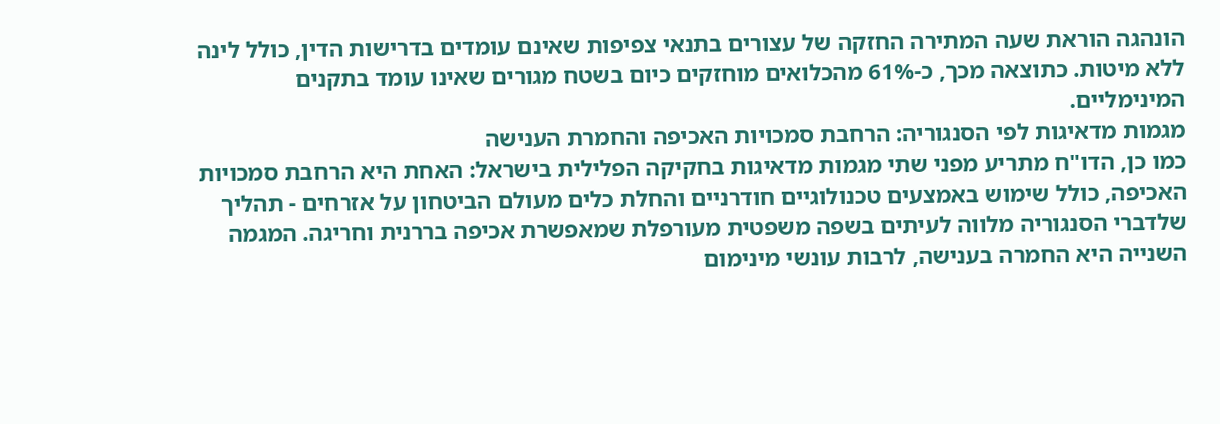הונהגה הוראת שעה המתירה החזקה של עצורים בתנאי צפיפות שאינם עומדים בדרישות הדין, כולל לינה ללא מיטות. כתוצאה מכך, כ-61% מהכלואים מוחזקים כיום בשטח מגורים שאינו עומד בתקנים המינימליים.
מגמות מדאיגות לפי הסנגוריה: הרחבת סמכויות האכיפה והחמרת הענישה
כמו כן, הדו"ח מתריע מפני שתי מגמות מדאיגות בחקיקה הפלילית בישראל: האחת היא הרחבת סמכויות האכיפה, כולל שימוש באמצעים טכנולוגיים חודרניים והחלת כלים מעולם הביטחון על אזרחים - תהליך שלדברי הסנגוריה מלווה לעיתים בשפה משפטית מעורפלת שמאפשרת אכיפה בררנית וחריגה. המגמה השנייה היא החמרה בענישה, לרבות עונשי מינימום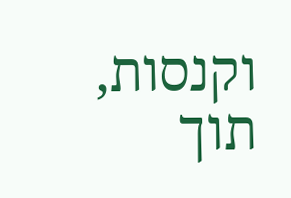וקנסות, תוך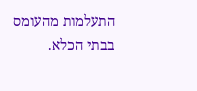התעלמות מהעומס בבתי הכלא.